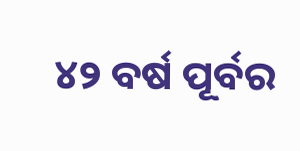୪୨ ବର୍ଷ ପୂର୍ବର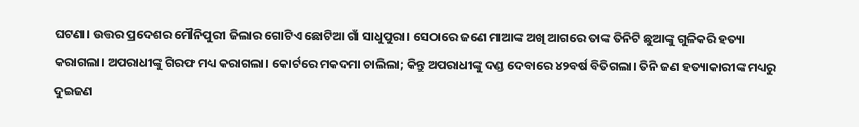ଘଟଣା। ଉତ୍ତର ପ୍ରଦେଶର ମୌନିପୁରୀ ଜିଲାର ଗୋଟିଏ ଛୋଟିଆ ଗାଁ ସାଧୁପୁରା। ସେଠାରେ ଜଣେ ମାଆଙ୍କ ଅଖି ଆଗରେ ତାଙ୍କ ତିନିଟି ଛୁଆଙ୍କୁ ଗୁଳିକରି ହତ୍ୟା କରାଗଲା। ଅପରାଧୀଙ୍କୁ ଗିରଫ ମଧ୍ୟ କରାଗଲା। କୋର୍ଟରେ ମକଦମା ଚାଲିଲା; କିନ୍ତୁ ଅପରାଧୀଙ୍କୁ ଦଣ୍ଡ ଦେବାରେ ୪୨ବର୍ଷ ବିତିଗଲା। ତିନି ଜଣ ହତ୍ୟାକାରୀଙ୍କ ମଧ୍ୟରୁ ଦୁଇଜଣ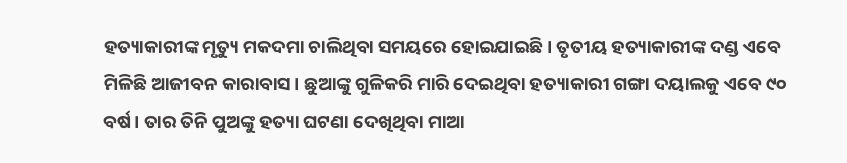ହତ୍ୟାକାରୀଙ୍କ ମୃତ୍ୟୁ ମକଦମା ଚାଲିଥିବା ସମୟରେ ହୋଇଯାଇଛି। ତୃତୀୟ ହତ୍ୟାକାରୀଙ୍କ ଦଣ୍ଡ ଏବେ ମିଳିଛି ଆଜୀବନ କାରାବାସ। ଛୁଆଙ୍କୁ ଗୁଳିକରି ମାରି ଦେଇଥିବା ହତ୍ୟାକାରୀ ଗଙ୍ଗା ଦୟାଲକୁ ଏବେ ୯୦ ବର୍ଷ। ତାର ତିନି ପୁଅଙ୍କୁ ହତ୍ୟା ଘଟଣା ଦେଖିଥିବା ମାଆ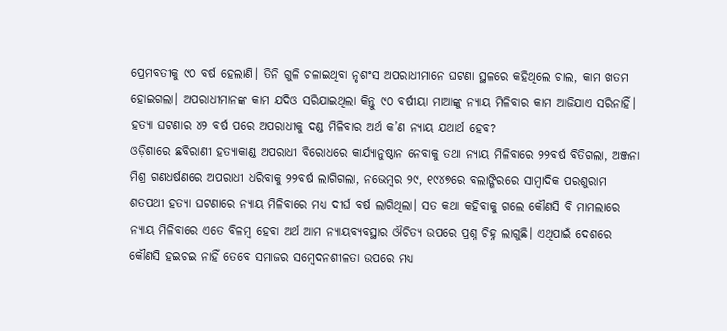ପ୍ରେମବତୀକୁ ୯୦ ବର୍ଷ ହେଲାଣି। ତିନି ଗୁଳି ଚଳାଇଥିବା ନୃଶଂସ ଅପରାଧୀମାନେ ଘଟଣା ସ୍ଥଳରେ କହିଥିଲେ ଚାଲ, କାମ ଖତମ ହୋଇଗଲା। ଅପରାଧୀମାନଙ୍କ କାମ ଯଦିଓ ସରିଯାଇଥିଲା କିନ୍ତୁ ୯୦ ବର୍ଷୀୟା ମାଆଙ୍କୁ ନ୍ୟାୟ ମିଳିବାର କାମ ଆଜିଯାଏ ସରିନାହିଁ। ହତ୍ୟା ଘଟଣାର ୪୨ ବର୍ଷ ପରେ ଅପରାଧୀକୁ ଦଣ୍ଡ ମିଳିବାର ଅର୍ଥ କ’ଣ ନ୍ୟାୟ ଯଥାର୍ଥ ହେବ?
ଓଡ଼ିଶାରେ ଛବିରାଣୀ ହତ୍ୟାକାଣ୍ଡ ଅପରାଧୀ ବିରୋଧରେ କାର୍ଯ୍ୟାନୁଷ୍ଠାନ ନେବାକୁ ତଥା ନ୍ୟାୟ ମିଳିବାରେ ୨୨ବର୍ଷ ବିତିଗଲା, ଅଞ୍ଜନା ମିଶ୍ର ଗଣଧର୍ଷଣରେ ଅପରାଧୀ ଧରିବାକୁ ୨୨ବର୍ଷ ଲାଗିଗଲା, ନଭେମ୍ବର ୨୯, ୧୯୪୭ରେ ବଲାଙ୍ଗିରରେ ସାମ୍ବାଦିକ ପରଶୁରାମ ଶତପଥୀ ହତ୍ୟା ଘଟଣାରେ ନ୍ୟାୟ ମିଳିବାରେ ମଧ୍ୟ ଦୀର୍ଘ ବର୍ଷ ଲାଗିଥିଲା। ସତ କଥା କହିବାକୁ ଗଲେ କୌଣସି ବି ମାମଲାରେ ନ୍ୟାୟ ମିଳିବାରେ ଏତେ ବିଳମ୍ବ ହେବା ଅର୍ଥ ଆମ ନ୍ୟାୟବ୍ୟବସ୍ଥାର ଔଚିତ୍ୟ ଉପରେ ପ୍ରଶ୍ନ ଚିହ୍ନ ଲାଗୁଛି। ଏଥିପାଇଁ ଦେଶରେ କୌଣସି ହଇଚଇ ନାହିଁ ତେବେ ସମାଜର ସମ୍ବେଦନଶୀଳତା ଉପରେ ମଧ୍ୟ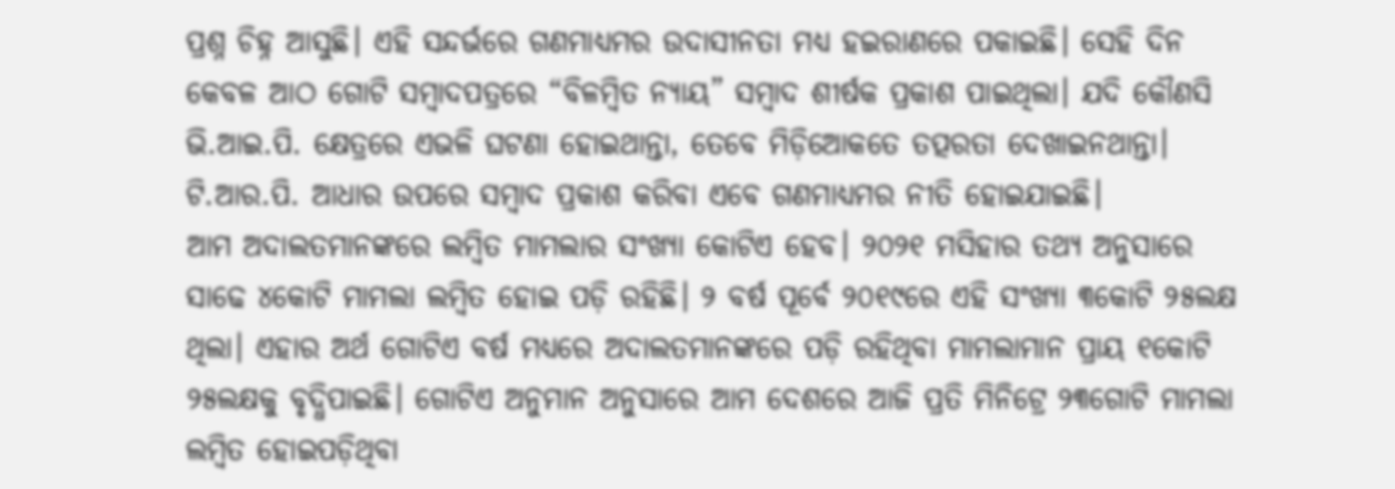ପ୍ରଶ୍ନ ଚିହ୍ନ ଆସୁଛି। ଏହି ସନ୍ଦର୍ଭରେ ଗଣମାଧ୍ୟମର ଉଦାସୀନତା ମଧ୍ୟ ହଇରାଣରେ ପକାଇଛି। ସେହି ଦିନ କେବଳ ଆଠ ଗୋଟି ସମ୍ବାଦପତ୍ରରେ “ବିଳମ୍ବିତ ନ୍ୟାୟ” ସମ୍ବାଦ ଶୀର୍ଷକ ପ୍ରକାଶ ପାଇଥିଲା। ଯଦି କୌଣସି ଭି.ଆଇ.ପି. କ୍ଷେତ୍ରରେ ଏଭଳି ଘଟଣା ହୋଇଥାନ୍ତା, ତେବେ ମିଡ଼ିଆେକତେ ତତ୍ପରତା ଦେଖାଇନଥାନ୍ତା। ଟି.ଆର.ପି. ଆଧାର ଉପରେ ସମ୍ବାଦ ପ୍ରକାଶ କରିବା ଏବେ ଗଣମାଧ୍ୟମର ନୀତି ହୋଇଯାଇଛି।
ଆମ ଅଦାଲତମାନଙ୍କରେ ଲମ୍ବିତ ମାମଲାର ସଂଖ୍ୟା କୋଟିଏ ହେବ। ୨୦୨୧ ମସିହାର ତଥ୍ୟ ଅନୁସାରେ ସାଢେ ୪କୋଟି ମାମଲା ଲମ୍ବିତ ହୋଇ ପଡ଼ି ରହିଛି। ୨ ବର୍ଷ ପୂର୍ବେ ୨୦୧୯ରେ ଏହି ସଂଖ୍ୟା ୩କୋଟି ୨୫ଲକ୍ଷ ଥିଲା। ଏହାର ଅର୍ଥ ଗୋଟିଏ ବର୍ଷ ମଧ୍ୟରେ ଅଦାଲତମାନଙ୍କରେ ପଡ଼ି ରହିଥିବା ମାମଲାମାନ ପ୍ରାୟ ୧କୋଟି ୨୫ଲକ୍ଷକୁ ବୃଦ୍ଧିପାଇଛି। ଗୋଟିଏ ଅନୁମାନ ଅନୁସାରେ ଆମ ଦେଶରେ ଆଜି ପ୍ରତି ମିନିଟ୍ରେ ୨୩ଗୋଟି ମାମଲା ଲମ୍ବିତ ହୋଇପଡ଼ିଥିବା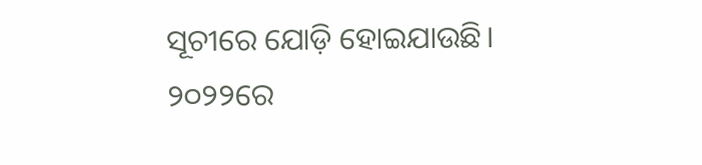ସୂଚୀରେ ଯୋଡ଼ି ହୋଇଯାଉଛି। ୨୦୨୨ରେ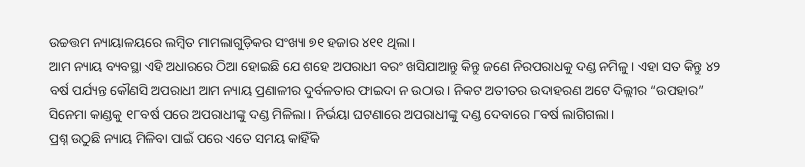ଉଚ୍ଚତ୍ତମ ନ୍ୟାୟାଳୟରେ ଲମ୍ବିତ ମାମଲାଗୁଡ଼ିକର ସଂଖ୍ୟା ୭୧ ହଜାର ୪୧୧ ଥିଲା।
ଆମ ନ୍ୟାୟ ବ୍ୟବସ୍ଥା ଏହି ଅଧାରରେ ଠିଆ ହୋଇଛି ଯେ ଶହେ ଅପରାଧୀ ବରଂ ଖସିଯାଆନ୍ତୁ କିନ୍ତୁ ଜଣେ ନିରପରାଧକୁ ଦଣ୍ଡ ନମିଳୁ। ଏହା ସତ କିନ୍ତୁ ୪୨ ବର୍ଷ ପର୍ଯ୍ୟନ୍ତ କୌଣସି ଅପରାଧୀ ଆମ ନ୍ୟାୟ ପ୍ରଣାଳୀର ଦୁର୍ବଳତାର ଫାଇଦା ନ ଉଠାଉ। ନିକଟ ଅତୀତର ଉଦାହରଣ ଅଟେ ଦିଲ୍ଲୀର “ଉପହାର” ସିନେମା କାଣ୍ଡକୁ ୧୮ବର୍ଷ ପରେ ଅପରାଧୀଙ୍କୁ ଦଣ୍ଡ ମିଳିଲା। ନିର୍ଭୟା ଘଟଣାରେ ଅପରାଧୀଙ୍କୁ ଦଣ୍ଡ ଦେବାରେ ୮ବର୍ଷ ଲାଗିଗଲା।
ପ୍ରଶ୍ନ ଉଠୁଛି ନ୍ୟାୟ ମିଳିବା ପାଇଁ ପରେ ଏତେ ସମୟ କାହିଁକି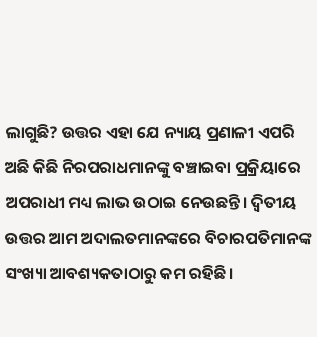ଲାଗୁଛି? ଉତ୍ତର ଏହା ଯେ ନ୍ୟାୟ ପ୍ରଣାଳୀ ଏପରି ଅଛି କିଛି ନିରପରାଧମାନଙ୍କୁ ବଞ୍ଚାଇବା ପ୍ରକ୍ରିୟାରେ ଅପରାଧୀ ମଧ୍ୟ ଲାଭ ଉଠାଇ ନେଉଛନ୍ତି। ଦ୍ୱିତୀୟ ଉତ୍ତର ଆମ ଅଦାଲତମାନଙ୍କରେ ବିଚାରପତିମାନଙ୍କ ସଂଖ୍ୟା ଆବଶ୍ୟକତାଠାରୁ କମ ରହିଛି।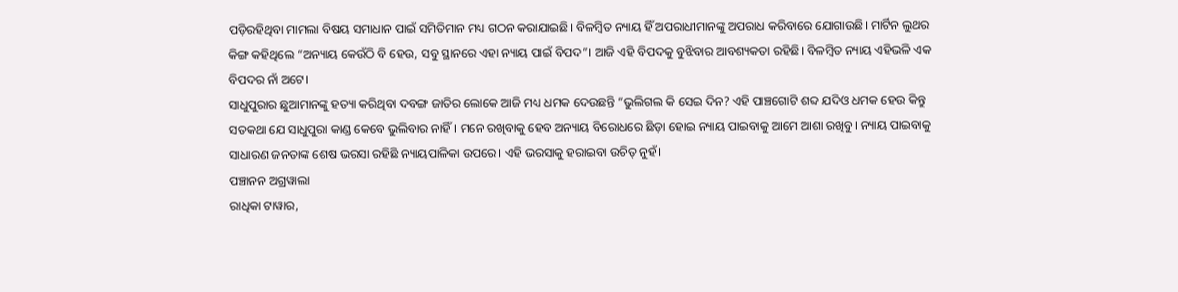ପଡ଼ିରହିଥିବା ମାମଲା ବିଷୟ ସମାଧାନ ପାଇଁ ସମିତିମାନ ମଧ୍ୟ ଗଠନ କରାଯାଇଛି। ବିଳମ୍ବିତ ନ୍ୟାୟ ହିଁ ଅପରାଧୀମାନଙ୍କୁ ଅପରାଧ କରିବାରେ ଯୋଗାଉଛି। ମାର୍ଟିନ ଲୁଥର କିଙ୍ଗ କହିଥିଲେ “ଅନ୍ୟାୟ କେଉଁଠି ବି ହେଉ, ସବୁ ସ୍ଥାନରେ ଏହା ନ୍ୟାୟ ପାଇଁ ବିପଦ”। ଆଜି ଏହି ବିପଦକୁ ବୁଝିବାର ଆବଶ୍ୟକତା ରହିଛି। ବିଳମ୍ବିତ ନ୍ୟାୟ ଏହିଭଳି ଏକ ବିପଦର ନାଁ ଅଟେ।
ସାଧୁପୁରାର ଛୁଆମାନଙ୍କୁ ହତ୍ୟା କରିଥିବା ଦବଙ୍ଗ ଜାତିର ଲୋକେ ଆଜି ମଧ୍ୟ ଧମକ ଦେଉଛନ୍ତି “ଭୁଲିଗଲ କି ସେଇ ଦିନ? ଏହି ପାଞ୍ଚଗୋଟି ଶବ୍ଦ ଯଦିଓ ଧମକ ହେଉ କିନ୍ତୁ ସତକଥା ଯେ ସାଧୁପୁରା କାଣ୍ଡ କେବେ ଭୁଲିବାର ନାହିଁ। ମନେ ରଖିବାକୁ ହେବ ଅନ୍ୟାୟ ବିରୋଧରେ ଛିଡ଼ା ହୋଇ ନ୍ୟାୟ ପାଇବାକୁ ଆମେ ଆଶା ରଖିବୁ। ନ୍ୟାୟ ପାଇବାକୁ ସାଧାରଣ ଜନତାଙ୍କ ଶେଷ ଭରସା ରହିଛି ନ୍ୟାୟପାଳିକା ଉପରେ। ଏହି ଭରସାକୁ ହରାଇବା ଉଚିତ୍ ନୁହଁ।
ପଞ୍ଚାନନ ଅଗ୍ରୱାଲା
ରାଧିକା ଟାୱାର,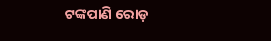ଟଙ୍କପାଣି ରୋଡ଼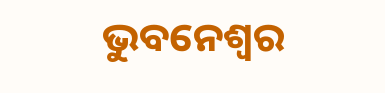ଭୁବନେଶ୍ବର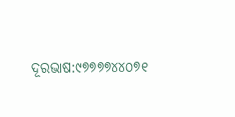ଦୂରଭାଷ:୯୭୭୭୭୪୪୦୭୧